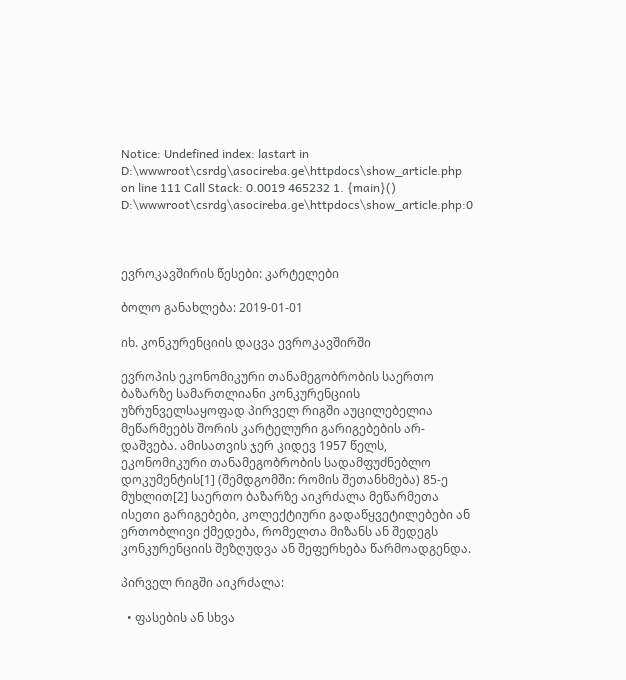Notice: Undefined index: lastart in D:\wwwroot\csrdg\asocireba.ge\httpdocs\show_article.php on line 111 Call Stack: 0.0019 465232 1. {main}() D:\wwwroot\csrdg\asocireba.ge\httpdocs\show_article.php:0



ევროკავშირის წესები: კარტელები

ბოლო განახლება: 2019-01-01

იხ. კონკურენციის დაცვა ევროკავშირში

ევროპის ეკონომიკური თანამეგობრობის საერთო ბაზარზე სამართლიანი კონკურენციის უზრუნველსაყოფად პირველ რიგში აუცილებელია მეწარმეებს შორის კარტელური გარიგებების არ-დაშვება. ამისათვის ჯერ კიდევ 1957 წელს, ეკონომიკური თანამეგობრობის სადამფუძნებლო დოკუმენტის[1] (შემდგომში: რომის შეთანხმება) 85-ე მუხლით[2] საერთო ბაზარზე აიკრძალა მეწარმეთა ისეთი გარიგებები, კოლექტიური გადაწყვეტილებები ან ერთობლივი ქმედება, რომელთა მიზანს ან შედეგს კონკურენციის შეზღუდვა ან შეფერხება წარმოადგენდა.

პირველ რიგში აიკრძალა:

  • ფასების ან სხვა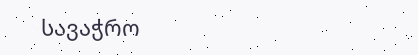სავაჭრო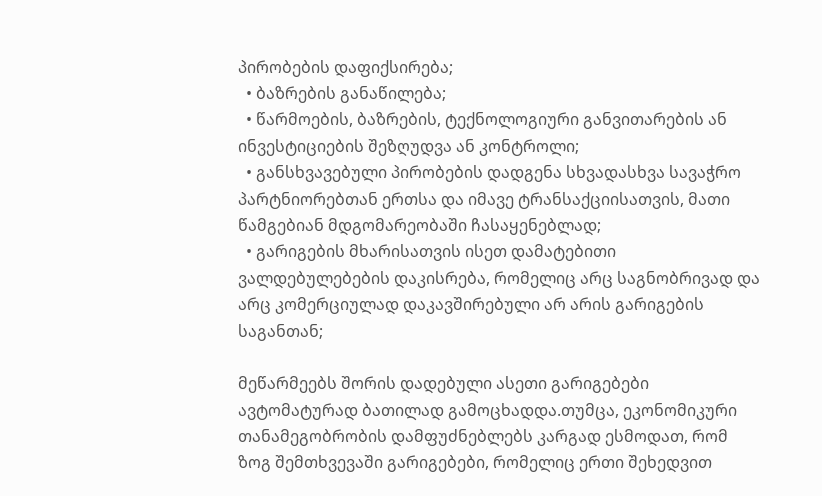პირობების დაფიქსირება;
  • ბაზრების განაწილება;
  • წარმოების, ბაზრების, ტექნოლოგიური განვითარების ან ინვესტიციების შეზღუდვა ან კონტროლი;
  • განსხვავებული პირობების დადგენა სხვადასხვა სავაჭრო პარტნიორებთან ერთსა და იმავე ტრანსაქციისათვის, მათი წამგებიან მდგომარეობაში ჩასაყენებლად;
  • გარიგების მხარისათვის ისეთ დამატებითი ვალდებულებების დაკისრება, რომელიც არც საგნობრივად და არც კომერციულად დაკავშირებული არ არის გარიგების საგანთან;

მეწარმეებს შორის დადებული ასეთი გარიგებები ავტომატურად ბათილად გამოცხადდა.თუმცა, ეკონომიკური თანამეგობრობის დამფუძნებლებს კარგად ესმოდათ, რომ ზოგ შემთხვევაში გარიგებები, რომელიც ერთი შეხედვით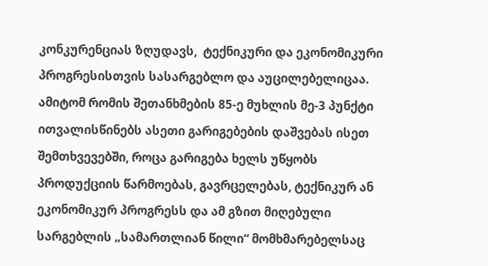კონკურენციას ზღუდავს,  ტექნიკური და ეკონომიკური პროგრესისთვის სასარგებლო და აუცილებელიცაა. ამიტომ რომის შეთანხმების 85-ე მუხლის მე-3 პუნქტი ითვალისწინებს ასეთი გარიგებების დაშვებას ისეთ შემთხვევებში, როცა გარიგება ხელს უწყობს პროდუქციის წარმოებას, გავრცელებას, ტექნიკურ ან ეკონომიკურ პროგრესს და ამ გზით მიღებული სარგებლის „სამართლიან წილი“ მომხმარებელსაც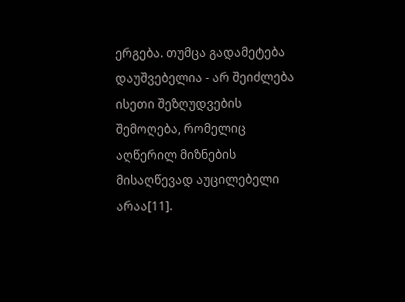ერგება. თუმცა გადამეტება დაუშვებელია - არ შეიძლება ისეთი შეზღუდვების შემოღება, რომელიც აღწერილ მიზნების მისაღწევად აუცილებელი არაა[11].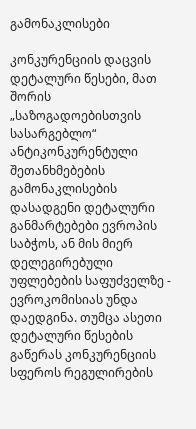გამონაკლისები

კონკურენციის დაცვის დეტალური წესები, მათ შორის „საზოგადოებისთვის სასარგებლო“ ანტიკონკურენტული შეთანხმებების გამონაკლისების დასადგენი დეტალური განმარტებები ევროპის საბჭოს, ან მის მიერ დელეგირებული უფლებების საფუძველზე - ევროკომისიას უნდა დაედგინა. თუმცა ასეთი დეტალური წესების გაწერას კონკურენციის სფეროს რეგულირების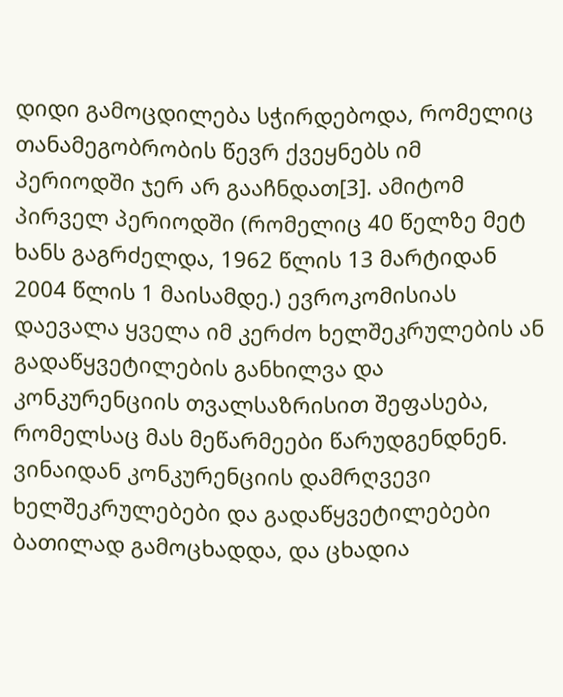დიდი გამოცდილება სჭირდებოდა, რომელიც თანამეგობრობის წევრ ქვეყნებს იმ პერიოდში ჯერ არ გააჩნდათ[3]. ამიტომ პირველ პერიოდში (რომელიც 40 წელზე მეტ ხანს გაგრძელდა, 1962 წლის 13 მარტიდან 2004 წლის 1 მაისამდე.) ევროკომისიას დაევალა ყველა იმ კერძო ხელშეკრულების ან გადაწყვეტილების განხილვა და კონკურენციის თვალსაზრისით შეფასება, რომელსაც მას მეწარმეები წარუდგენდნენ. ვინაიდან კონკურენციის დამრღვევი ხელშეკრულებები და გადაწყვეტილებები ბათილად გამოცხადდა, და ცხადია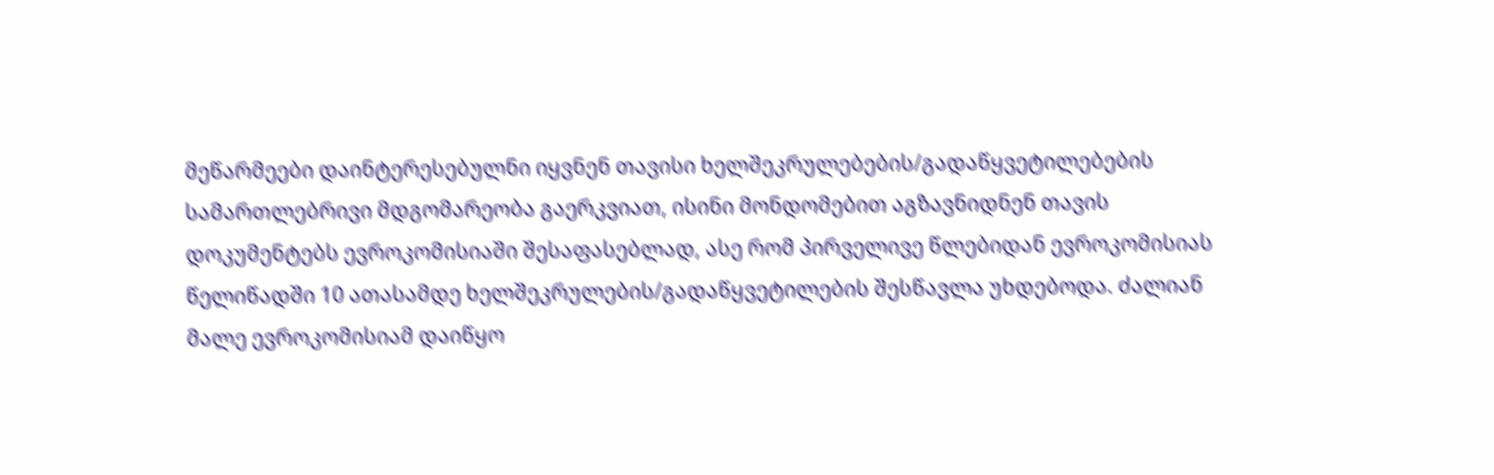მეწარმეები დაინტერესებულნი იყვნენ თავისი ხელშეკრულებების/გადაწყვეტილებების სამართლებრივი მდგომარეობა გაერკვიათ, ისინი მონდომებით აგზავნიდნენ თავის დოკუმენტებს ევროკომისიაში შესაფასებლად, ასე რომ პირველივე წლებიდან ევროკომისიას წელიწადში 10 ათასამდე ხელშეკრულების/გადაწყვეტილების შესწავლა უხდებოდა. ძალიან მალე ევროკომისიამ დაიწყო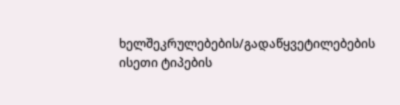ხელშეკრულებების/გადაწყვეტილებების ისეთი ტიპების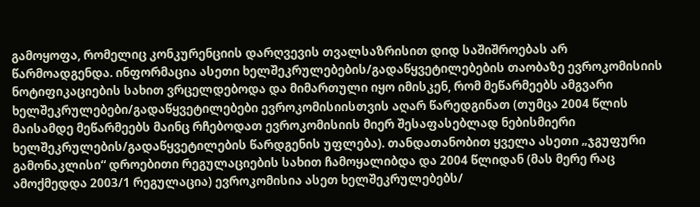გამოყოფა, რომელიც კონკურენციის დარღვევის თვალსაზრისით დიდ საშიშროებას არ წარმოადგენდა. ინფორმაცია ასეთი ხელშეკრულებების/გადაწყვეტილებების თაობაზე ევროკომისიის ნოტიფიკაციების სახით ვრცელდებოდა და მიმართული იყო იმისკენ, რომ მეწარმეებს ამგვარი ხელშეკრულებები/გადაწყვეტილებები ევროკომისიისთვის აღარ წარედგინათ (თუმცა 2004 წლის მაისამდე მეწარმეებს მაინც რჩებოდათ ევროკომისიის მიერ შესაფასებლად ნებისმიერი ხელშეკრულების/გადაწყვეტილების წარდგენის უფლება). თანდათანობით ყველა ასეთი „ჯგუფური გამონაკლისი“ დროებითი რეგულაციების სახით ჩამოყალიბდა და 2004 წლიდან (მას მერე რაც ამოქმედდა 2003/1 რეგულაცია) ევროკომისია ასეთ ხელშეკრულებებს/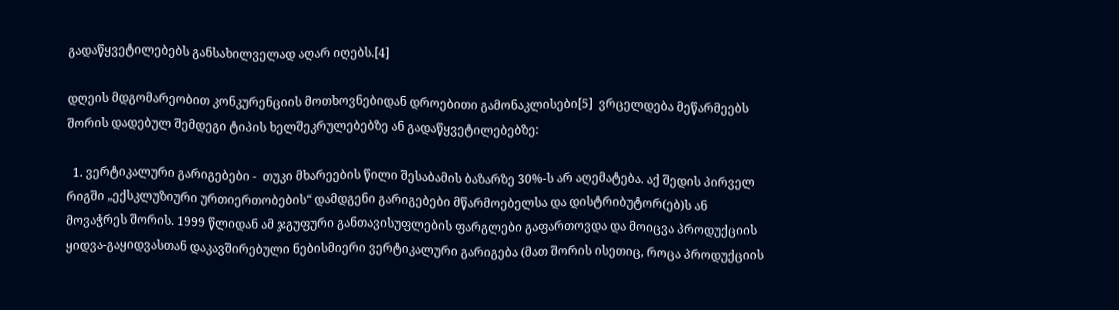გადაწყვეტილებებს განსახილველად აღარ იღებს.[4]

დღეის მდგომარეობით კონკურენციის მოთხოვნებიდან დროებითი გამონაკლისები[5]  ვრცელდება მეწარმეებს შორის დადებულ შემდეგი ტიპის ხელშეკრულებებზე ან გადაწყვეტილებებზე:

  1. ვერტიკალური გარიგებები -  თუკი მხარეების წილი შესაბამის ბაზარზე 30%-ს არ აღემატება. აქ შედის პირველ რიგში „ექსკლუზიური ურთიერთობების“ დამდგენი გარიგებები მწარმოებელსა და დისტრიბუტორ(ებ)ს ან მოვაჭრეს შორის. 1999 წლიდან ამ ჯგუფური განთავისუფლების ფარგლები გაფართოვდა და მოიცვა პროდუქციის ყიდვა-გაყიდვასთან დაკავშირებული ნებისმიერი ვერტიკალური გარიგება (მათ შორის ისეთიც, როცა პროდუქციის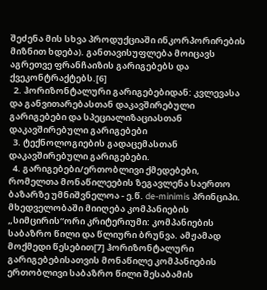შეძენა მის სხვა პროდუქციაში ინკორპორირების მიზნით ხდება). განთავისუფლება მოიცავს აგრეთვე ფრანჩაიზის გარიგებებს და ქვეკონტრაქტებს.[6]
  2. ჰორიზონტალური გარიგებებიდან: კვლევასა და განვითარებასთან დაკავშირებული გარიგებები და სპეციალიზაციასთან დაკავშირებული გარიგებები
  3. ტექნოლოგიების გადაცემასთან დაკავშირებული გარიგებები.
  4. გარიგებები/ერთობლივი ქმედებები, რომელთა მონაწილეების ზეგავლენა საერთო ბაზარზე უმნიშვნელოა - ე.წ. de-minimis პრინციპი. მხედველობაში მიიღება კომპანიების „სიმცირის“ორი კრიტერიუმი: კომპანიების საბაზრო წილი და წლიური ბრუნვა. ამჟამად მოქმედი წესებით[7] ჰორიზონტალური გარიგებებისათვის მონაწილე კომპანიების ერთობლივი საბაზრო წილი შესაბამის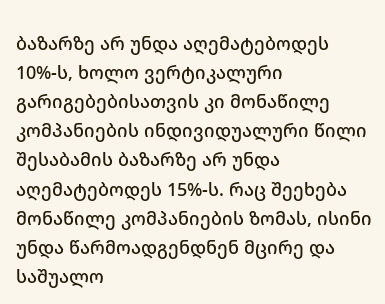ბაზარზე არ უნდა აღემატებოდეს 10%-ს, ხოლო ვერტიკალური გარიგებებისათვის კი მონაწილე კომპანიების ინდივიდუალური წილი შესაბამის ბაზარზე არ უნდა აღემატებოდეს 15%-ს. რაც შეეხება მონაწილე კომპანიების ზომას, ისინი უნდა წარმოადგენდნენ მცირე და საშუალო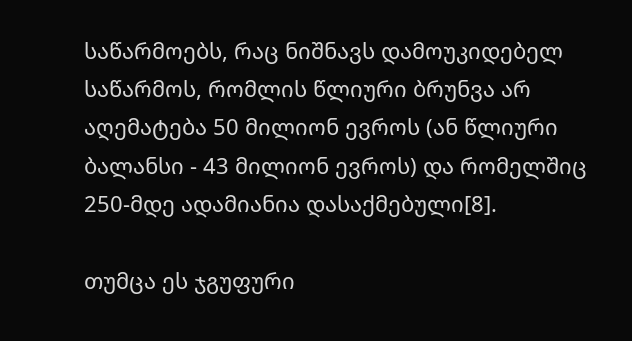საწარმოებს, რაც ნიშნავს დამოუკიდებელ საწარმოს, რომლის წლიური ბრუნვა არ აღემატება 50 მილიონ ევროს (ან წლიური ბალანსი - 43 მილიონ ევროს) და რომელშიც 250-მდე ადამიანია დასაქმებული[8].

თუმცა ეს ჯგუფური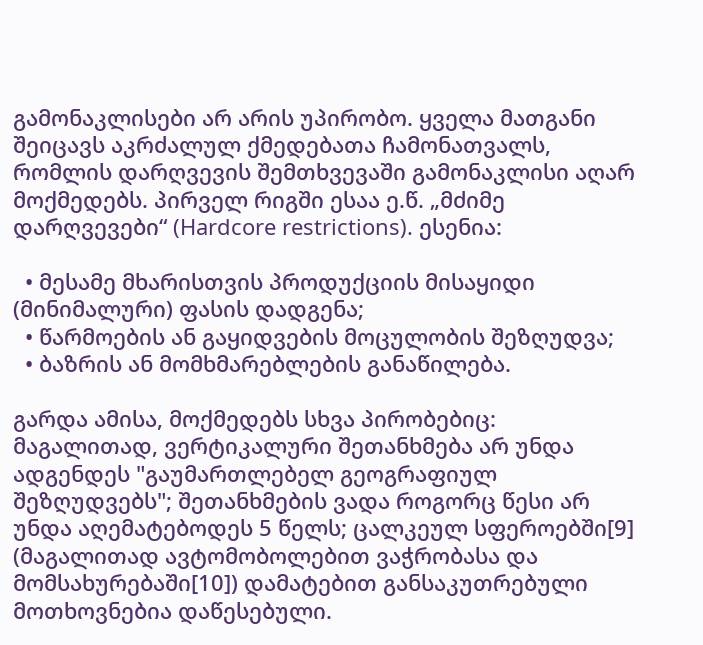გამონაკლისები არ არის უპირობო. ყველა მათგანი შეიცავს აკრძალულ ქმედებათა ჩამონათვალს, რომლის დარღვევის შემთხვევაში გამონაკლისი აღარ მოქმედებს. პირველ რიგში ესაა ე.წ. „მძიმე დარღვევები“ (Hardcore restrictions). ესენია:

  • მესამე მხარისთვის პროდუქციის მისაყიდი (მინიმალური) ფასის დადგენა;
  • წარმოების ან გაყიდვების მოცულობის შეზღუდვა;
  • ბაზრის ან მომხმარებლების განაწილება.

გარდა ამისა, მოქმედებს სხვა პირობებიც: მაგალითად, ვერტიკალური შეთანხმება არ უნდა ადგენდეს "გაუმართლებელ გეოგრაფიულ შეზღუდვებს"; შეთანხმების ვადა როგორც წესი არ უნდა აღემატებოდეს 5 წელს; ცალკეულ სფეროებში[9] (მაგალითად ავტომობოლებით ვაჭრობასა და მომსახურებაში[10]) დამატებით განსაკუთრებული მოთხოვნებია დაწესებული.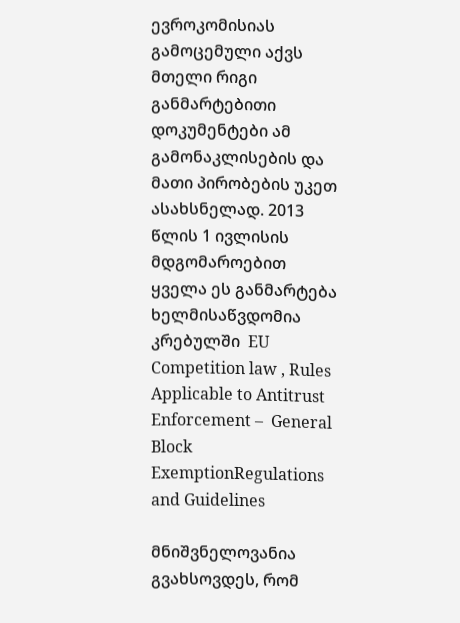ევროკომისიას გამოცემული აქვს მთელი რიგი განმარტებითი დოკუმენტები ამ გამონაკლისების და მათი პირობების უკეთ ასახსნელად. 2013 წლის 1 ივლისის მდგომაროებით ყველა ეს განმარტება ხელმისაწვდომია კრებულში  EU Competition law , Rules Applicable to Antitrust Enforcement –  General Block ExemptionRegulations and Guidelines

მნიშვნელოვანია გვახსოვდეს, რომ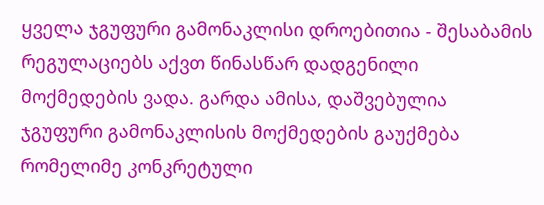ყველა ჯგუფური გამონაკლისი დროებითია - შესაბამის რეგულაციებს აქვთ წინასწარ დადგენილი მოქმედების ვადა. გარდა ამისა, დაშვებულია ჯგუფური გამონაკლისის მოქმედების გაუქმება რომელიმე კონკრეტული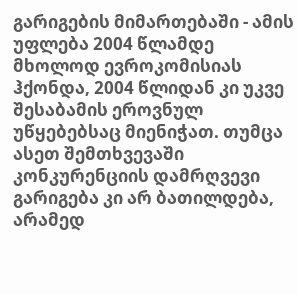გარიგების მიმართებაში - ამის უფლება 2004 წლამდე მხოლოდ ევროკომისიას ჰქონდა, 2004 წლიდან კი უკვე შესაბამის ეროვნულ  უწყებებსაც მიენიჭათ. თუმცა ასეთ შემთხვევაში კონკურენციის დამრღვევი გარიგება კი არ ბათილდება, არამედ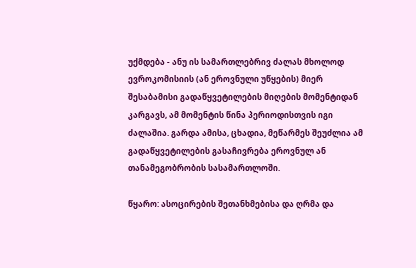უქმდება - ანუ ის სამართლებრივ ძალას მხოლოდ ევროკომისიის (ან ეროვნული უწყების) მიერ შესაბამისი გადაწყვეტილების მიღების მომენტიდან კარგავს, ამ მომენტის წინა პერიოდისთვის იგი ძალაშია. გარდა ამისა, ცხადია, მეწარმეს შეუძლია ამ გადაწყვეტილების გასაჩივრება ეროვნულ ან თანამეგობრობის სასამართლოში.

წყარო: ასოცირების შეთანხმებისა და ღრმა და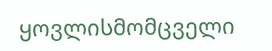ყოვლისმომცველი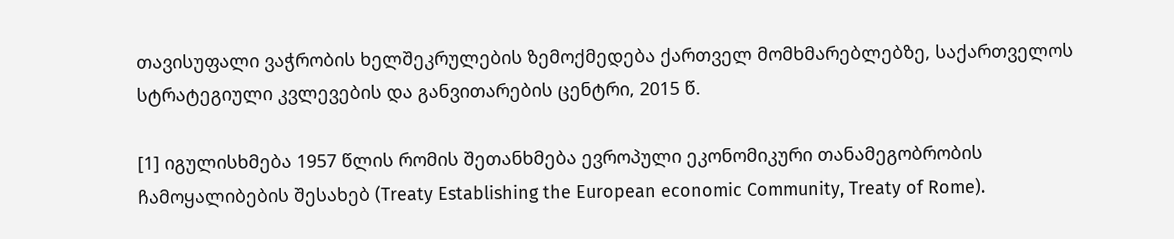თავისუფალი ვაჭრობის ხელშეკრულების ზემოქმედება ქართველ მომხმარებლებზე, საქართველოს სტრატეგიული კვლევების და განვითარების ცენტრი, 2015 წ.

[1] იგულისხმება 1957 წლის რომის შეთანხმება ევროპული ეკონომიკური თანამეგობრობის ჩამოყალიბების შესახებ (Treaty Establishing the European economic Community, Treaty of Rome).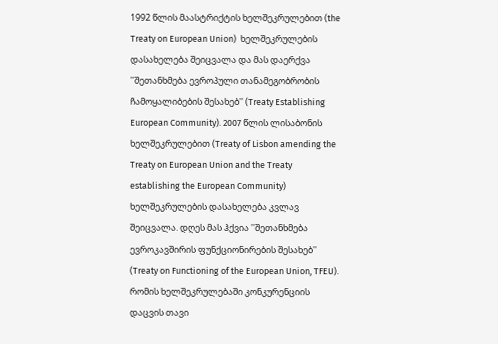1992 წლის მაასტრიქტის ხელშეკრულებით (the Treaty on European Union)  ხელშეკრულების დასახელება შეიცვალა და მას დაერქვა ''შეთანხმება ევროპული თანამეგობრობის ჩამოყალიბების შესახებ'' (Treaty Establishing European Community). 2007 წლის ლისაბონის ხელშეკრულებით (Treaty of Lisbon amending the Treaty on European Union and the Treaty establishing the European Community) ხელშეკრულების დასახელება კვლავ შეიცვალა. დღეს მას ჰქვია ''შეთანხმება ევროკავშირის ფუნქციონირების შესახებ'' (Treaty on Functioning of the European Union, TFEU). რომის ხელშეკრულებაში კონკურენციის დაცვის თავი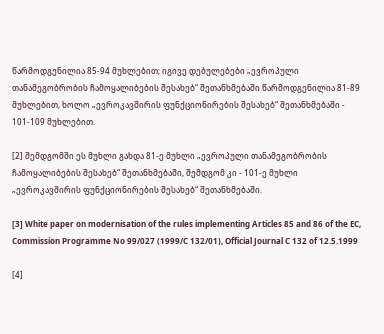წარმოდგენილია 85-94 მუხლებით; იგივე დებულებები „ევროპული თანამეგობრობის ჩამოყალიბების შესახებ“ შეთანხმებაში წარმოდგენილია 81-89 მუხლებით, ხოლო „ევროკავშირის ფუნქციონირების შესახებ“ შეთანხმებაში - 101-109 მუხლებით.

[2] შემდგომში ეს მუხლი გახდა 81-ე მუხლი „ევროპული თანამეგობრობის ჩამოყალიბების შესახებ“ შეთანხმებაში, შემდგომ კი - 101-ე მუხლი „ევროკავშირის ფუნქციონირების შესახებ“ შეთანხმებაში.

[3] White paper on modernisation of the rules implementing Articles 85 and 86 of the EC, Commission Programme No 99/027 (1999/C 132/01), Official Journal C 132 of 12.5.1999

[4]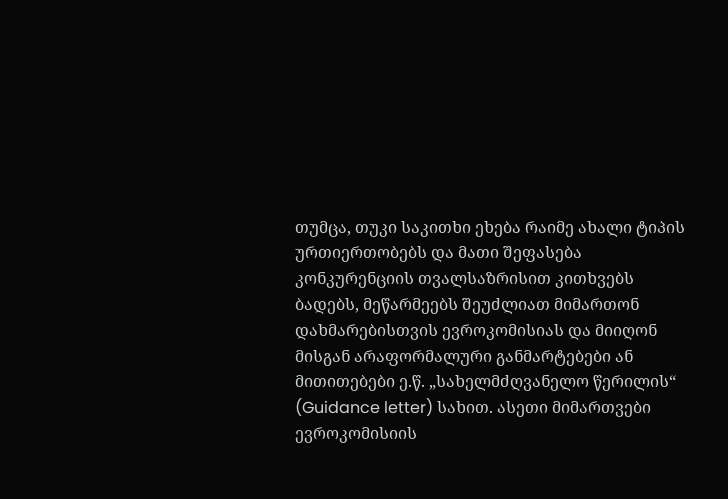თუმცა, თუკი საკითხი ეხება რაიმე ახალი ტიპის ურთიერთობებს და მათი შეფასება კონკურენციის თვალსაზრისით კითხვებს ბადებს, მეწარმეებს შეუძლიათ მიმართონ დახმარებისთვის ევროკომისიას და მიიღონ მისგან არაფორმალური განმარტებები ან მითითებები ე.წ. „სახელმძღვანელო წერილის“ (Guidance letter) სახით. ასეთი მიმართვები ევროკომისიის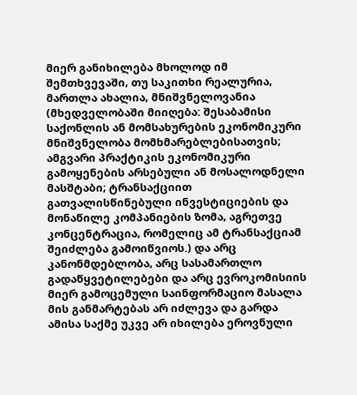მიერ განიხილება მხოლოდ იმ შემთხვევაში, თუ საკითხი რეალურია, მართლა ახალია, მნიშვნელოვანია (მხედველობაში მიიღება: შესაბამისი საქონლის ან მომსახურების ეკონომიკური მნიშვნელობა მომხმარებლებისათვის;  ამგვარი პრაქტიკის ეკონომიკური გამოყენების არსებული ან მოსალოდნელი მასშტაბი; ტრანსაქციით გათვალისწინებული ინვესტიციების და მონაწილე კომპანიების ზომა, აგრეთვე კონცენტრაცია, რომელიც ამ ტრანსაქციამ შეიძლება გამოიწვიოს.) და არც კანონმდებლობა, არც სასამართლო გადაწყვეტილებები და არც ევროკომისიის მიერ გამოცემული საინფორმაციო მასალა მის განმარტებას არ იძლევა და გარდა ამისა საქმე უკვე არ იხილება ეროვნული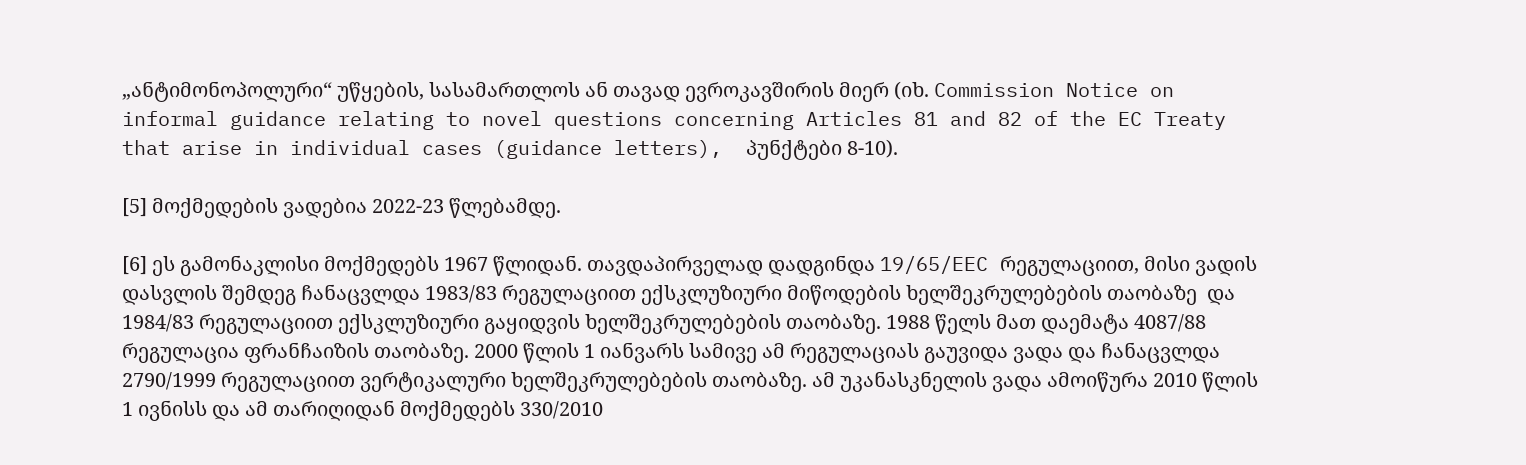„ანტიმონოპოლური“ უწყების, სასამართლოს ან თავად ევროკავშირის მიერ (იხ. Commission Notice on informal guidance relating to novel questions concerning Articles 81 and 82 of the EC Treaty that arise in individual cases (guidance letters),  პუნქტები 8-10).

[5] მოქმედების ვადებია 2022-23 წლებამდე.

[6] ეს გამონაკლისი მოქმედებს 1967 წლიდან. თავდაპირველად დადგინდა 19/65/EEC რეგულაციით, მისი ვადის დასვლის შემდეგ ჩანაცვლდა 1983/83 რეგულაციით ექსკლუზიური მიწოდების ხელშეკრულებების თაობაზე  და 1984/83 რეგულაციით ექსკლუზიური გაყიდვის ხელშეკრულებების თაობაზე. 1988 წელს მათ დაემატა 4087/88 რეგულაცია ფრანჩაიზის თაობაზე. 2000 წლის 1 იანვარს სამივე ამ რეგულაციას გაუვიდა ვადა და ჩანაცვლდა 2790/1999 რეგულაციით ვერტიკალური ხელშეკრულებების თაობაზე. ამ უკანასკნელის ვადა ამოიწურა 2010 წლის 1 ივნისს და ამ თარიღიდან მოქმედებს 330/2010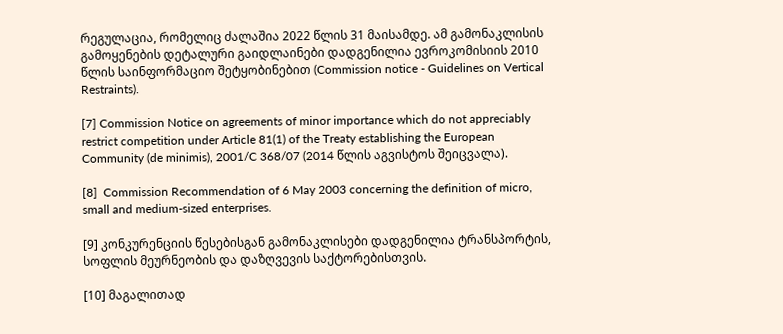რეგულაცია, რომელიც ძალაშია 2022 წლის 31 მაისამდე. ამ გამონაკლისის გამოყენების დეტალური გაიდლაინები დადგენილია ევროკომისიის 2010 წლის საინფორმაციო შეტყობინებით (Commission notice - Guidelines on Vertical Restraints).

[7] Commission Notice on agreements of minor importance which do not appreciably restrict competition under Article 81(1) of the Treaty establishing the European Community (de minimis), 2001/C 368/07 (2014 წლის აგვისტოს შეიცვალა).

[8]  Commission Recommendation of 6 May 2003 concerning the definition of micro, small and medium-sized enterprises.

[9] კონკურენციის წესებისგან გამონაკლისები დადგენილია ტრანსპორტის, სოფლის მეურნეობის და დაზღვევის საქტორებისთვის.

[10] მაგალითად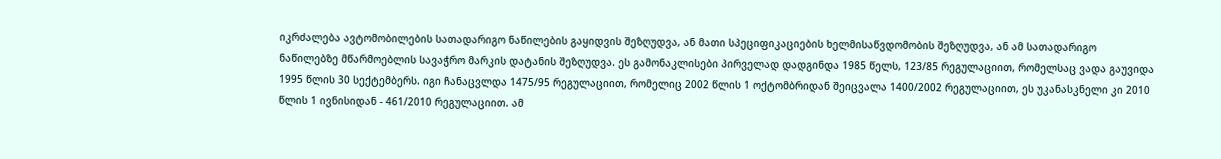იკრძალება ავტომობილების სათადარიგო ნაწილების გაყიდვის შეზღუდვა, ან მათი სპეციფიკაციების ხელმისაწვდომობის შეზღუდვა, ან ამ სათადარიგო ნაწილებზე მწარმოებლის სავაჭრო მარკის დატანის შეზღუდვა. ეს გამონაკლისები პირველად დადგინდა 1985 წელს, 123/85 რეგულაციით, რომელსაც ვადა გაუვიდა 1995 წლის 30 სექტემბერს. იგი ჩანაცვლდა 1475/95 რეგულაციით, რომელიც 2002 წლის 1 ოქტომბრიდან შეიცვალა 1400/2002 რეგულაციით, ეს უკანასკნელი კი 2010 წლის 1 ივნისიდან - 461/2010 რეგულაციით. ამ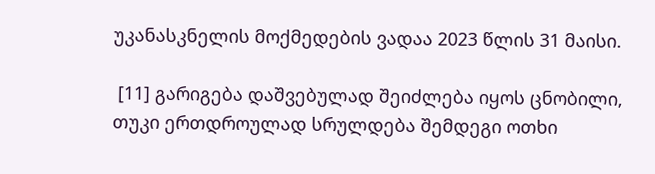უკანასკნელის მოქმედების ვადაა 2023 წლის 31 მაისი.

 [11] გარიგება დაშვებულად შეიძლება იყოს ცნობილი, თუკი ერთდროულად სრულდება შემდეგი ოთხი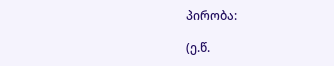პირობა:

(ე.წ.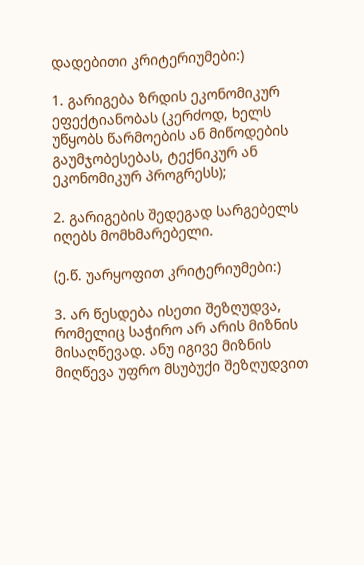დადებითი კრიტერიუმები:)

1. გარიგება ზრდის ეკონომიკურ ეფექტიანობას (კერძოდ, ხელს უწყობს წარმოების ან მიწოდების გაუმჯობესებას, ტექნიკურ ან ეკონომიკურ პროგრესს);

2. გარიგების შედეგად სარგებელს იღებს მომხმარებელი.

(ე.წ. უარყოფით კრიტერიუმები:)

3. არ წესდება ისეთი შეზღუდვა, რომელიც საჭირო არ არის მიზნის მისაღწევად. ანუ იგივე მიზნის მიღწევა უფრო მსუბუქი შეზღუდვით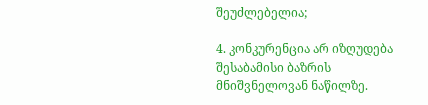შეუძლებელია;

4. კონკურენცია არ იზღუდება შესაბამისი ბაზრის მნიშვნელოვან ნაწილზე.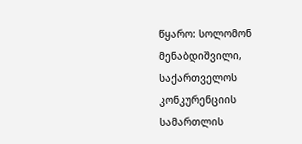წყარო: სოლომონ მენაბდიშვილი, საქართველოს კონკურენციის სამართლის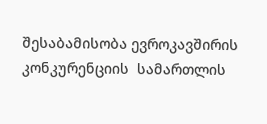შესაბამისობა ევროკავშირის კონკურენციის  სამართლის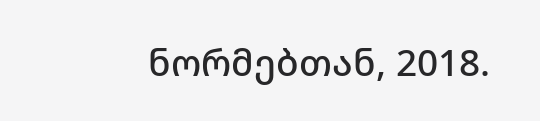ნორმებთან, 2018.